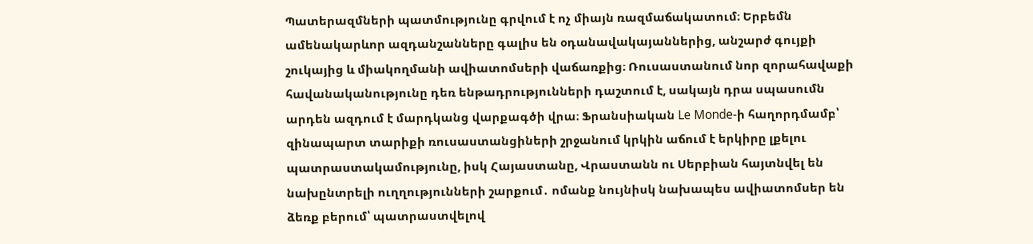Պատերազմների պատմությունը գրվում է ոչ միայն ռազմաճակատում։ Երբեմն ամենակարևոր ազդանշանները գալիս են օդանավակայաններից, անշարժ գույքի շուկայից և միակողմանի ավիատոմսերի վաճառքից։ Ռուսաստանում նոր զորահավաքի հավանականությունը դեռ ենթադրությունների դաշտում է, սակայն դրա սպասումն արդեն ազդում է մարդկանց վարքագծի վրա։ Ֆրանսիական Le Monde-ի հաղորդմամբ՝ զինապարտ տարիքի ռուսաստանցիների շրջանում կրկին աճում է երկիրը լքելու պատրաստակամությունը, իսկ Հայաստանը, Վրաստանն ու Սերբիան հայտնվել են նախընտրելի ուղղությունների շարքում․ ոմանք նույնիսկ նախապես ավիատոմսեր են ձեռք բերում՝ պատրաստվելով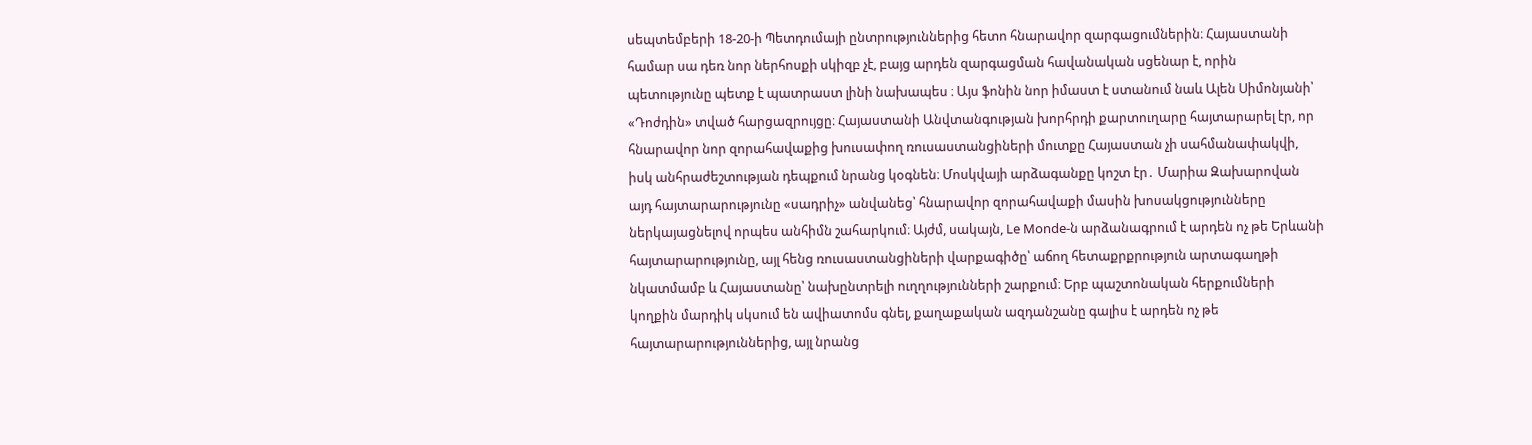սեպտեմբերի 18-20-ի Պետդումայի ընտրություններից հետո հնարավոր զարգացումներին։ Հայաստանի համար սա դեռ նոր ներհոսքի սկիզբ չէ, բայց արդեն զարգացման հավանական սցենար է, որին պետությունը պետք է պատրաստ լինի նախապես ։ Այս ֆոնին նոր իմաստ է ստանում նաև Ալեն Սիմոնյանի՝ «Դոժդին» տված հարցազրույցը։ Հայաստանի Անվտանգության խորհրդի քարտուղարը հայտարարել էր, որ հնարավոր նոր զորահավաքից խուսափող ռուսաստանցիների մուտքը Հայաստան չի սահմանափակվի, իսկ անհրաժեշտության դեպքում նրանց կօգնեն։ Մոսկվայի արձագանքը կոշտ էր․ Մարիա Զախարովան այդ հայտարարությունը «սադրիչ» անվանեց՝ հնարավոր զորահավաքի մասին խոսակցությունները ներկայացնելով որպես անհիմն շահարկում։ Այժմ, սակայն, Le Monde-ն արձանագրում է արդեն ոչ թե Երևանի հայտարարությունը, այլ հենց ռուսաստանցիների վարքագիծը՝ աճող հետաքրքրություն արտագաղթի նկատմամբ և Հայաստանը՝ նախընտրելի ուղղությունների շարքում։ Երբ պաշտոնական հերքումների կողքին մարդիկ սկսում են ավիատոմս գնել, քաղաքական ազդանշանը գալիս է արդեն ոչ թե հայտարարություններից, այլ նրանց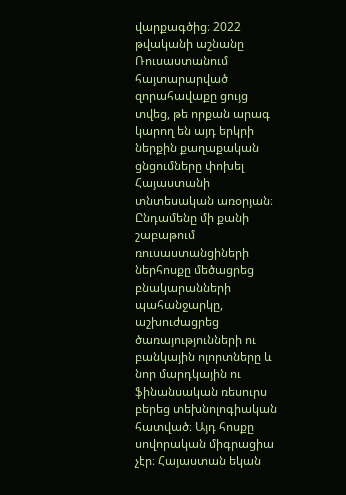վարքագծից։ 2022 թվականի աշնանը Ռուսաստանում հայտարարված զորահավաքը ցույց տվեց, թե որքան արագ կարող են այդ երկրի ներքին քաղաքական ցնցումները փոխել Հայաստանի տնտեսական առօրյան։ Ընդամենը մի քանի շաբաթում ռուսաստանցիների ներհոսքը մեծացրեց բնակարանների պահանջարկը, աշխուժացրեց ծառայությունների ու բանկային ոլորտները և նոր մարդկային ու ֆինանսական ռեսուրս բերեց տեխնոլոգիական հատված։ Այդ հոսքը սովորական միգրացիա չէր։ Հայաստան եկան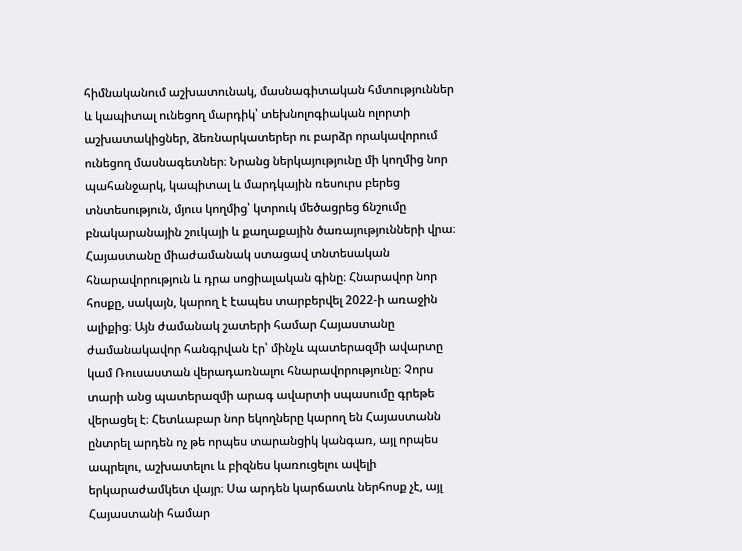հիմնականում աշխատունակ, մասնագիտական հմտություններ և կապիտալ ունեցող մարդիկ՝ տեխնոլոգիական ոլորտի աշխատակիցներ, ձեռնարկատերեր ու բարձր որակավորում ունեցող մասնագետներ։ Նրանց ներկայությունը մի կողմից նոր պահանջարկ, կապիտալ և մարդկային ռեսուրս բերեց տնտեսություն, մյուս կողմից՝ կտրուկ մեծացրեց ճնշումը բնակարանային շուկայի և քաղաքային ծառայությունների վրա։ Հայաստանը միաժամանակ ստացավ տնտեսական հնարավորություն և դրա սոցիալական գինը։ Հնարավոր նոր հոսքը, սակայն, կարող է էապես տարբերվել 2022-ի առաջին ալիքից։ Այն ժամանակ շատերի համար Հայաստանը ժամանակավոր հանգրվան էր՝ մինչև պատերազմի ավարտը կամ Ռուսաստան վերադառնալու հնարավորությունը։ Չորս տարի անց պատերազմի արագ ավարտի սպասումը գրեթե վերացել է։ Հետևաբար նոր եկողները կարող են Հայաստանն ընտրել արդեն ոչ թե որպես տարանցիկ կանգառ, այլ որպես ապրելու, աշխատելու և բիզնես կառուցելու ավելի երկարաժամկետ վայր։ Սա արդեն կարճատև ներհոսք չէ, այլ Հայաստանի համար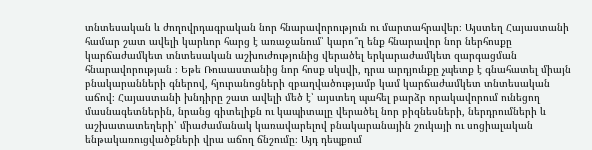տնտեսական և ժողովրդագրական նոր հնարավորություն ու մարտահրավեր։ Այստեղ Հայաստանի համար շատ ավելի կարևոր հարց է առաջանում՝ կարո՞ղ ենք հնարավոր նոր ներհոսքը կարճաժամկետ տնտեսական աշխուժությունից վերածել երկարաժամկետ զարգացման հնարավորության ։ Եթե Ռուսաստանից նոր հոսք սկսվի, դրա արդյունքը չպետք է գնահատել միայն բնակարանների գներով, հյուրանոցների զբաղվածությամբ կամ կարճաժամկետ տնտեսական աճով։ Հայաստանի խնդիրը շատ ավելի մեծ է՝ այստեղ պահել բարձր որակավորում ունեցող մասնագետներին, նրանց գիտելիքն ու կապիտալը վերածել նոր բիզնեսների, ներդրումների և աշխատատեղերի՝ միաժամանակ կառավարելով բնակարանային շուկայի ու սոցիալական ենթակառուցվածքների վրա աճող ճնշումը։ Այդ դեպքում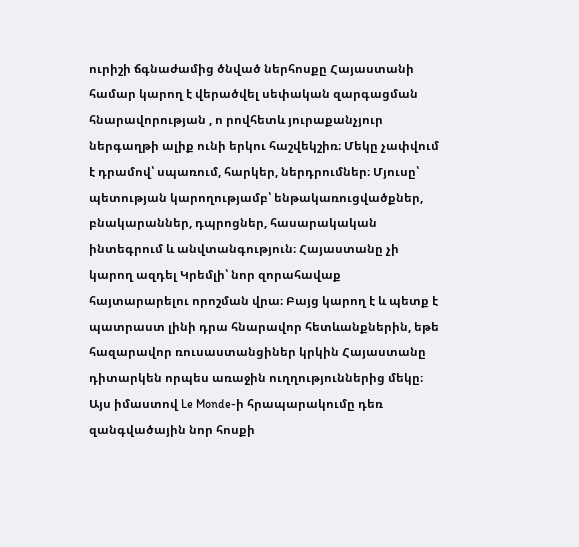ուրիշի ճգնաժամից ծնված ներհոսքը Հայաստանի համար կարող է վերածվել սեփական զարգացման հնարավորության , ո րովհետև յուրաքանչյուր ներգաղթի ալիք ունի երկու հաշվեկշիռ։ Մեկը չափվում է դրամով՝ սպառում, հարկեր, ներդրումներ։ Մյուսը՝ պետության կարողությամբ՝ ենթակառուցվածքներ, բնակարաններ, դպրոցներ, հասարակական ինտեգրում և անվտանգություն։ Հայաստանը չի կարող ազդել Կրեմլի՝ նոր զորահավաք հայտարարելու որոշման վրա։ Բայց կարող է և պետք է պատրաստ լինի դրա հնարավոր հետևանքներին, եթե հազարավոր ռուսաստանցիներ կրկին Հայաստանը դիտարկեն որպես առաջին ուղղություններից մեկը։ Այս իմաստով Le Monde-ի հրապարակումը դեռ զանգվածային նոր հոսքի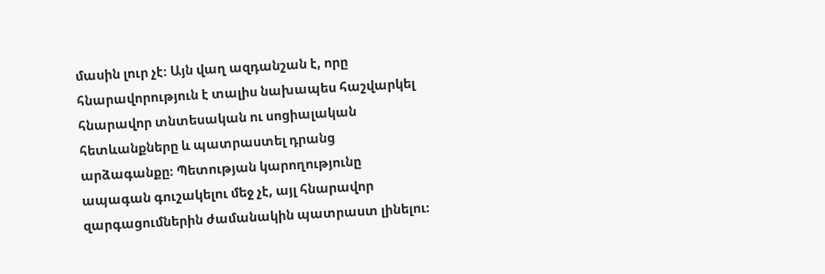մասին լուր չէ։ Այն վաղ ազդանշան է, որը հնարավորություն է տալիս նախապես հաշվարկել հնարավոր տնտեսական ու սոցիալական հետևանքները և պատրաստել դրանց արձագանքը։ Պետության կարողությունը ապագան գուշակելու մեջ չէ, այլ հնարավոր զարգացումներին ժամանակին պատրաստ լինելու։